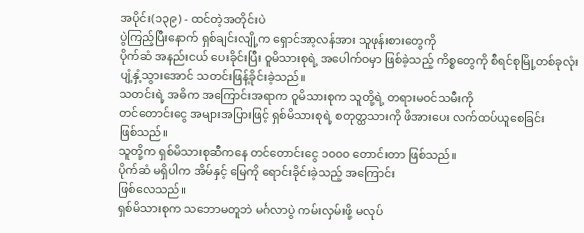အပိုင်း(၁၃၉) - ထင်တဲ့အတိုင်းပဲ
ပွဲကြည့်ပြီးနောက် ရှစ်ချင်းလျို့က ရှောင်အာ့လန်အား သူဖုန်းစားတွေကို
ပိုက်ဆံ အနည်းငယ် ပေးခိုင်းပြီး ဝူမိသားစုရဲ့ အပေါက်ဝမှာ ဖြစ်ခဲ့သည့် ကိစ္စတွေကို စီရင်စုမြို့တစ်ခုလုံး
ပျံ့နှံ့သွားအောင် သတင်းဖြန့်ခိုင်းခဲ့သည်။
သတင်းရဲ့ အဓိက အကြောင်းအရာက ဝူမိသားစုက သူတို့ရဲ့ တရားမဝင်သမီးကို
တင်တောင်းငွေ အများအပြားဖြင့် ရှစ်မိသားစုရဲ့ စတုတ္ထသားကို ဖိအားပေး လက်ထပ်ယူစေခြင်း
ဖြစ်သည်။
သူတို့က ရှစ်မိသားစုဆီကနေ တင်တောင်းငွေ ၁၀၀၀ တောင်းတာ ဖြစ်သည်။
ပိုက်ဆံ မရှိပါက အိမ်နှင့် မြေကို ရောင်းခိုင်းခဲ့သည့် အကြောင်း
ဖြစ်လေသည်။
ရှစ်မိသားစုက သဘောမတူဘဲ မင်္ဂလာပွဲ ကမ်းလှမ်းဖို့ မလုပ်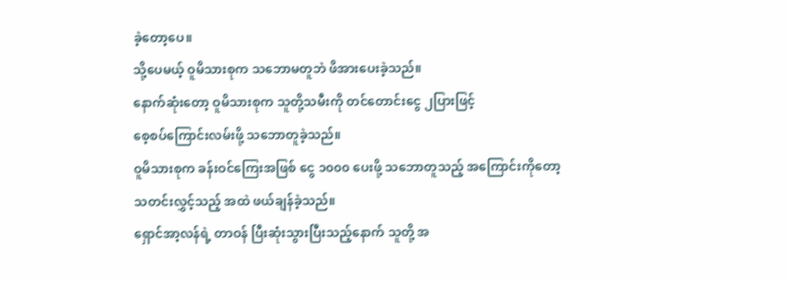ခဲ့တော့ပေ။
သို့ပေမယ့် ဝူမိသားစုက သဘောမတူဘဲ ဖိအားပေးခဲ့သည်။
နောက်ဆုံးတော့ ဝူမိသားစုက သူတို့သမီးကို တင်တောင်းငွေ ၂ပြားဖြင့်
စေ့စပ်ကြောင်းလမ်းဖို့ သဘောတူခဲ့သည်။
ဝူမိသားစုက ခန်းဝင်ကြေးအဖြစ် ငွေ ၁၀၀၀ ပေးဖို့ သဘောတူသည့် အကြောင်းကိုတော့
သတင်းလွှင့်သည့် အထဲ ဖယ်ချန်ခဲ့သည်။
ရှောင်အာ့လန်ရဲ့ တာဝန် ပြီးဆုံးသွားပြီးသည့်နောက် သူတို့ အ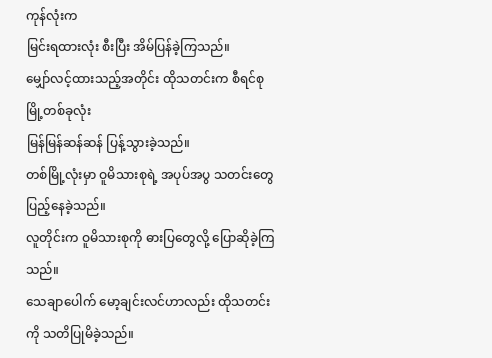ကုန်လုံးက
မြင်းရထားလုံး စီးပြီး အိမ်ပြန်ခဲ့ကြသည်။
မျှော်လင့်ထားသည့်အတိုင်း ထိုသတင်းက စီရင်စုမြို့တစ်ခုလုံး
မြန်မြန်ဆန်ဆန် ပြန့်သွားခဲ့သည်။
တစ်မြို့လုံးမှာ ဝူမိသားစုရဲ့ အပုပ်အပွ သတင်းတွေ ပြည့်နေခဲ့သည်။
လူတိုင်းက ဝူမိသားစုကို ဓားပြတွေလို့ ပြောဆိုခဲ့ကြသည်။
သေချာပေါက် မော့ချင်းလင်ဟာလည်း ထိုသတင်းကို သတိပြုမိခဲ့သည်။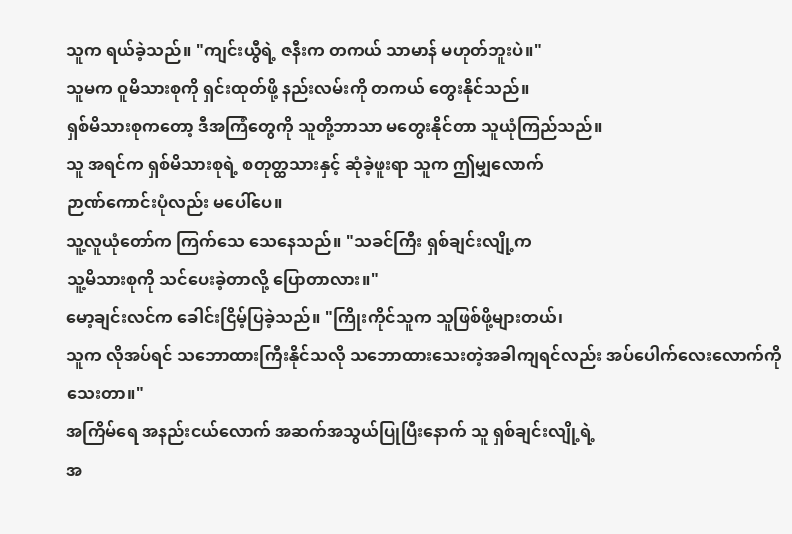သူက ရယ်ခဲ့သည်။ "ကျင်းယွီရဲ့ ဇနီးက တကယ် သာမာန် မဟုတ်ဘူးပဲ။"
သူမက ဝူမိသားစုကို ရှင်းထုတ်ဖို့ နည်းလမ်းကို တကယ် တွေးနိုင်သည်။
ရှစ်မိသားစုကတော့ ဒီအကြံတွေကို သူတို့ဘာသာ မတွေးနိုင်တာ သူယုံကြည်သည်။
သူ အရင်က ရှစ်မိသားစုရဲ့ စတုတ္ထသားနှင့် ဆုံခဲ့ဖူးရာ သူက ဤမျှလောက်
ဉာဏ်ကောင်းပုံလည်း မပေါ်ပေ။
သူ့လူယုံတော်က ကြက်သေ သေနေသည်။ "သခင်ကြီး ရှစ်ချင်းလျို့က
သူ့မိသားစုကို သင်ပေးခဲ့တာလို့ ပြောတာလား။"
မော့ချင်းလင်က ခေါင်းငြိမ့်ပြခဲ့သည်။ "ကြိုးကိုင်သူက သူဖြစ်ဖို့များတယ်၊
သူက လိုအပ်ရင် သဘောထားကြီးနိုင်သလို သဘောထားသေးတဲ့အခါကျရင်လည်း အပ်ပေါက်လေးလောက်ကို
သေးတာ။"
အကြိမ်ရေ အနည်းငယ်လောက် အဆက်အသွယ်ပြုပြီးနောက် သူ ရှစ်ချင်းလျို့ရဲ့
အ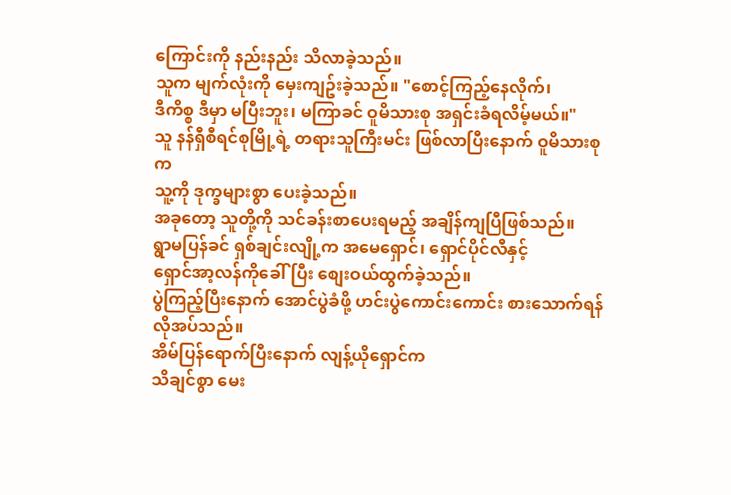ကြောင်းကို နည်းနည်း သိလာခဲ့သည်။
သူက မျက်လုံးကို မှေးကျဥ်းခဲ့သည်။ "စောင့်ကြည့်နေလိုက်၊
ဒီကိစ္စ ဒီမှာ မပြီးဘူး၊ မကြာခင် ဝူမိသားစု အရှင်းခံရလိမ့်မယ်။"
သူ နန်ရှီစီရင်စုမြို့ရဲ့ တရားသူကြီးမင်း ဖြစ်လာပြီးနောက် ဝူမိသားစုက
သူ့ကို ဒုက္ခများစွာ ပေးခဲ့သည်။
အခုတော့ သူတို့ကို သင်ခန်းစာပေးရမည့် အချိန်ကျပြီဖြစ်သည်။
ရွာမပြန်ခင် ရှစ်ချင်းလျို့က အမေရှောင်၊ ရှောင်ပိုင်လီနှင့်
ရှောင်အာ့လန်ကိုခေါ်ပြီး စျေးဝယ်ထွက်ခဲ့သည်။
ပွဲကြည့်ပြီးနောက် အောင်ပွဲခံဖို့ ဟင်းပွဲကောင်းကောင်း စားသောက်ရန်
လိုအပ်သည်။
အိမ်ပြန်ရောက်ပြီးနောက် လျန့်ယိုရှောင်က
သိချင်စွာ မေး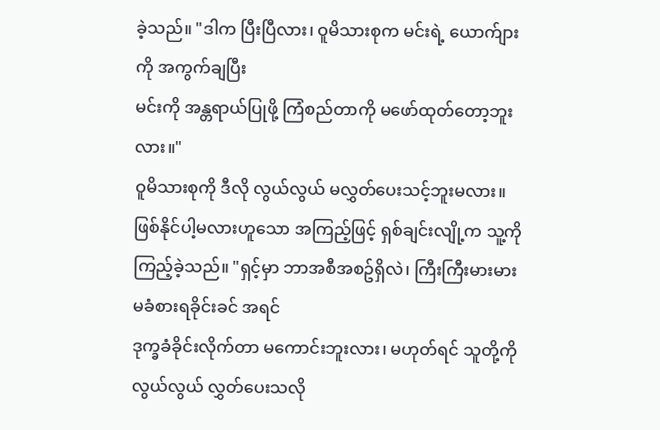ခဲ့သည်။ "ဒါက ပြီးပြီလား၊ ဝူမိသားစုက မင်းရဲ့ ယောက်ျားကို အကွက်ချပြီး
မင်းကို အန္တရာယ်ပြုဖို့ ကြံစည်တာကို မဖော်ထုတ်တော့ဘူးလား။"
ဝူမိသားစုကို ဒီလို လွယ်လွယ် မလွှတ်ပေးသင့်ဘူးမလား။
ဖြစ်နိုင်ပါ့မလားဟူသော အကြည့်ဖြင့် ရှစ်ချင်းလျို့က သူ့ကို
ကြည့်ခဲ့သည်။ "ရှင့်မှာ ဘာအစီအစဥ်ရှိလဲ၊ ကြီးကြီးမားမား မခံစားရခိုင်းခင် အရင်
ဒုက္ခခံခိုင်းလိုက်တာ မကောင်းဘူးလား၊ မဟုတ်ရင် သူတို့ကို လွယ်လွယ် လွှတ်ပေးသလို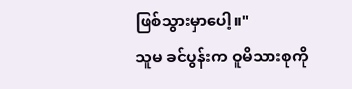ဖြစ်သွားမှာပေါ့။"
သူမ ခင်ပွန်းက ဝူမိသားစုကို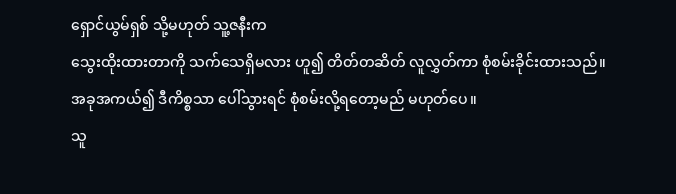ရှောင်ယွမ်ရှစ် သို့မဟုတ် သူ့ဇနီးက
သွေးထိုးထားတာကို သက်သေရှိမလား ဟူ၍ တိတ်တဆိတ် လူလွှတ်ကာ စုံစမ်းခိုင်းထားသည်။
အခုအကယ်၍ ဒီကိစ္စသာ ပေါ်သွားရင် စုံစမ်းလို့ရတော့မည် မဟုတ်ပေ။
သူ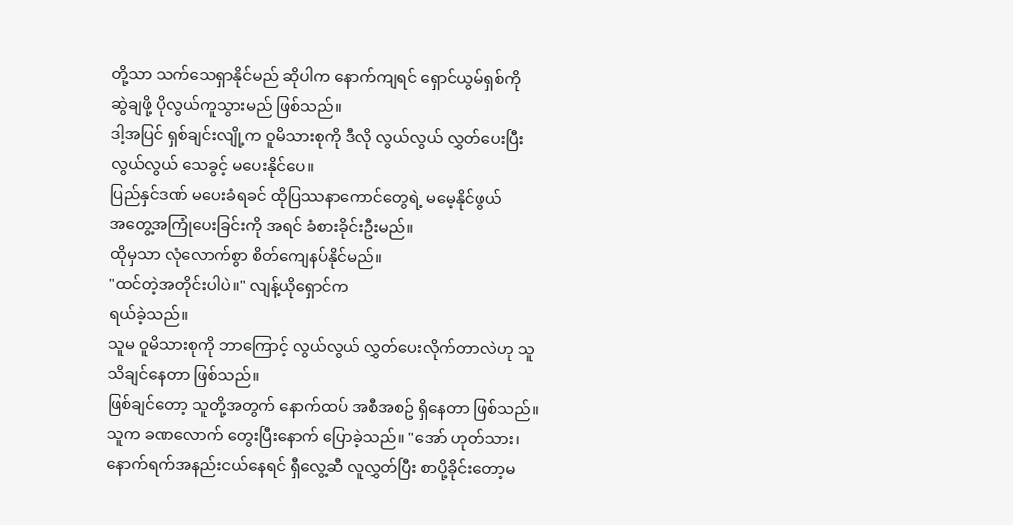တို့သာ သက်သေရှာနိုင်မည် ဆိုပါက နောက်ကျရင် ရှောင်ယွမ်ရှစ်ကို
ဆွဲချဖို့ ပိုလွယ်ကူသွားမည် ဖြစ်သည်။
ဒါ့အပြင် ရှစ်ချင်းလျို့က ဝူမိသားစုကို ဒီလို လွယ်လွယ် လွှတ်ပေးပြီး
လွယ်လွယ် သေခွင့် မပေးနိုင်ပေ။
ပြည်နှင်ဒဏ် မပေးခံရခင် ထိုပြဿနာကောင်တွေရဲ့ မမေ့နိုင်ဖွယ်
အတွေ့အကြုံပေးခြင်းကို အရင် ခံစားခိုင်းဦးမည်။
ထိုမှသာ လုံလောက်စွာ စိတ်ကျေနပ်နိုင်မည်။
"ထင်တဲ့အတိုင်းပါပဲ။" လျန့်ယိုရှောင်က
ရယ်ခဲ့သည်။
သူမ ဝူမိသားစုကို ဘာကြောင့် လွယ်လွယ် လွှတ်ပေးလိုက်တာလဲဟု သူ
သိချင်နေတာ ဖြစ်သည်။
ဖြစ်ချင်တော့ သူတို့အတွက် နောက်ထပ် အစီအစဥ် ရှိနေတာ ဖြစ်သည်။
သူက ခဏလောက် တွေးပြီးနောက် ပြောခဲ့သည်။ "အော် ဟုတ်သား၊
နောက်ရက်အနည်းငယ်နေရင် ရှီလွေ့ဆီ လူလွှတ်ပြီး စာပို့ခိုင်းတော့မ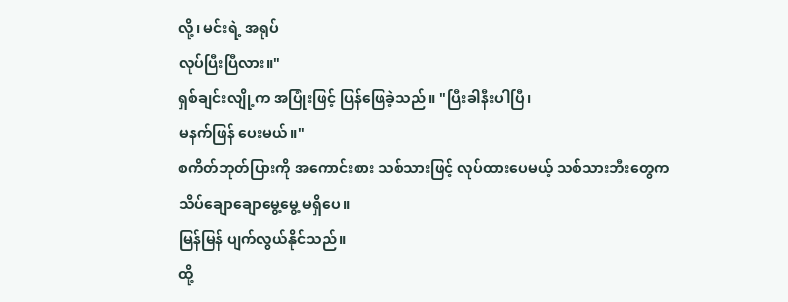လို့၊ မင်းရဲ့ အရုပ်
လုပ်ပြီးပြီလား။"
ရှစ်ချင်းလျို့က အပြုံးဖြင့် ပြန်ဖြေခဲ့သည်။ "ပြီးခါနီးပါပြီ၊
မနက်ဖြန် ပေးမယ်။"
စကိတ်ဘုတ်ပြားကို အကောင်းစား သစ်သားဖြင့် လုပ်ထားပေမယ့် သစ်သားဘီးတွေက
သိပ်ချောချောမွေ့မွေ့ မရှိပေ။
မြန်မြန် ပျက်လွယ်နိုင်သည်။
ထို့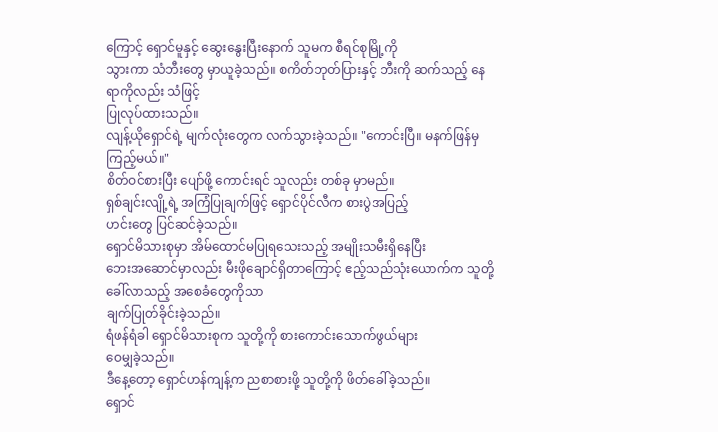ကြောင့် ရှောင်မူနှင့် ဆွေးနွေးပြီးနောက် သူမက စီရင်စုမြို့ကို
သွားကာ သံဘီးတွေ မှာယူခဲ့သည်။ စကိတ်ဘုတ်ပြားနှင့် ဘီးကို ဆက်သည့် နေရာကိုလည်း သံဖြင့်
ပြုလုပ်ထားသည်။
လျန့်ယိုရှောင်ရဲ့ မျက်လုံးတွေက လက်သွားခဲ့သည်။ "ကောင်းပြီ။ မနက်ဖြန်မှ ကြည့်မယ်။"
စိတ်ဝင်စားပြီး ပျော်ဖို့ ကောင်းရင် သူလည်း တစ်ခု မှာမည်။
ရှစ်ချင်းလျို့ရဲ့ အကြံပြုချက်ဖြင့် ရှောင်ပိုင်လီက စားပွဲအပြည့်
ဟင်းတွေ ပြင်ဆင်ခဲ့သည်။
ရှောင်မိသားစုမှာ အိမ်ထောင်မပြုရသေးသည့် အမျိုးသမီးရှိနေပြီး
ဘေးအဆောင်မှာလည်း မီးဖိုချောင်ရှိတာကြောင့် ဧည့်သည်သုံးယောက်က သူတို့ ခေါ်လာသည့် အစေခံတွေကိုသာ
ချက်ပြုတ်ခိုင်းခဲ့သည်။
ရံဖန်ရံခါ ရှောင်မိသားစုက သူတို့ကို စားကောင်းသောက်ဖွယ်များ
ဝေမျှခဲ့သည်။
ဒီနေ့တော့ ရှောင်ဟန်ကျန့်က ညစာစားဖို့ သူတို့ကို ဖိတ်ခေါ်ခဲ့သည်။
ရှောင်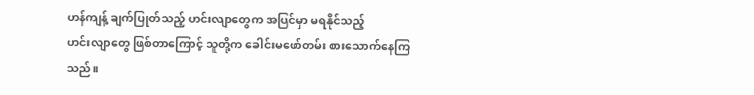ဟန်ကျန့် ချက်ပြုတ်သည့် ဟင်းလျာတွေက အပြင်မှာ မရနိုင်သည့်
ဟင်းလျာတွေ ဖြစ်တာကြောင့် သူတို့က ခေါင်းမဖော်တမ်း စားသောက်နေကြသည်။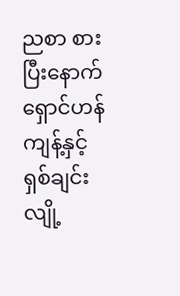ညစာ စားပြီးနောက် ရှောင်ဟန်ကျန့်နှင့် ရှစ်ချင်းလျို့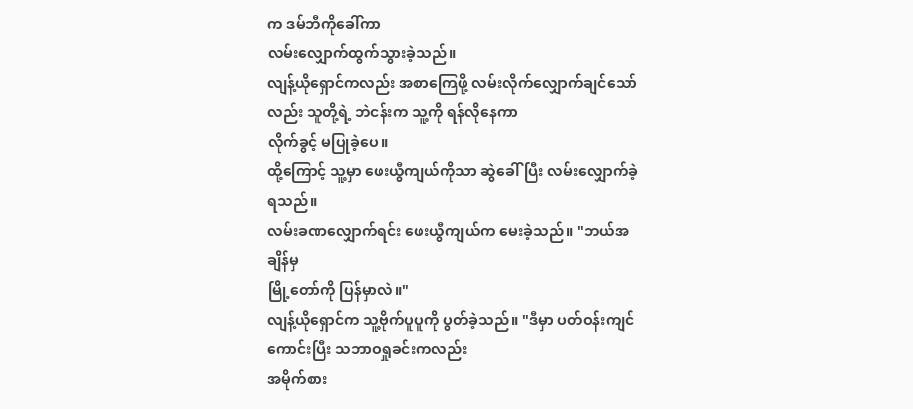က ဒမ်ဘီကိုခေါ်ကာ
လမ်းလျှောက်ထွက်သွားခဲ့သည်။
လျန့်ယိုရှောင်ကလည်း အစာကြေဖို့ လမ်းလိုက်လျှောက်ချင်သော်လည်း သူတို့ရဲ့ ဘဲငန်းက သူ့ကို ရန်လိုနေကာ
လိုက်ခွင့် မပြုခဲ့ပေ။
ထို့ကြောင့် သူ့မှာ ဖေးယွီကျယ်ကိုသာ ဆွဲခေါ်ပြီး လမ်းလျှောက်ခဲ့ရသည်။
လမ်းခဏလျှောက်ရင်း ဖေးယွီကျယ်က မေးခဲ့သည်။ "ဘယ်အချိန်မှ
မြို့တော်ကို ပြန်မှာလဲ။"
လျန့်ယိုရှောင်က သူ့ဗိုက်ပူပူကို ပွတ်ခဲ့သည်။ "ဒီမှာ ပတ်ဝန်းကျင်ကောင်းပြီး သဘာဝရှုခင်းကလည်း
အမိုက်စား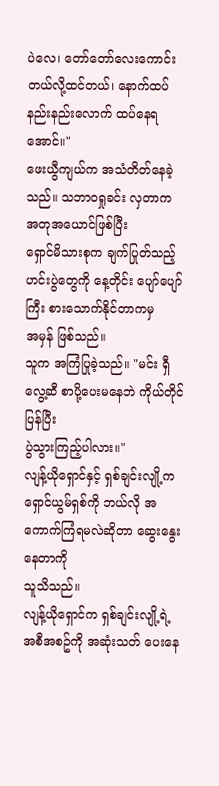ပဲလေ၊ တော်တော်လေးကောင်းတယ်လို့ထင်တယ်၊ နောက်ထပ် နည်းနည်းလောက် ထပ်နေရအောင်။"
ဖေးယွီကျယ်က အသံတိတ်နေခဲ့သည်။ သဘာဝရှုခင်း လှတာက အတုအယောင်ဖြစ်ပြီး
ရှောင်မိသားစုက ချက်ပြုတ်သည့် ဟင်းပွဲတွေကို နေ့တိုင်း ပျော်ပျော်ကြီး စားသောက်နိုင်တာကမှ
အမှန် ဖြစ်သည်။
သူက အကြံပြုခဲ့သည်။ "မင်း ရှီလွေ့ဆီ စာပို့ပေးမနေဘဲ ကိုယ်တိုင်ပြန်ပြီး
ပွဲသွားကြည့်ပါလား။"
လျန့်ယိုရှောင်နှင့် ရှစ်ချင်းလျို့က ရှောင်ယွမ်ရှစ်ကို ဘယ်လို အကောက်ကြံရမလဲဆိုတာ ဆွေးနွေးနေတာကို
သူသိသည်။
လျန့်ယိုရှောင်က ရှစ်ချင်းလျို့ရဲ့ အစီအစဥ်ကို အဆုံးသတ် ပေးနေ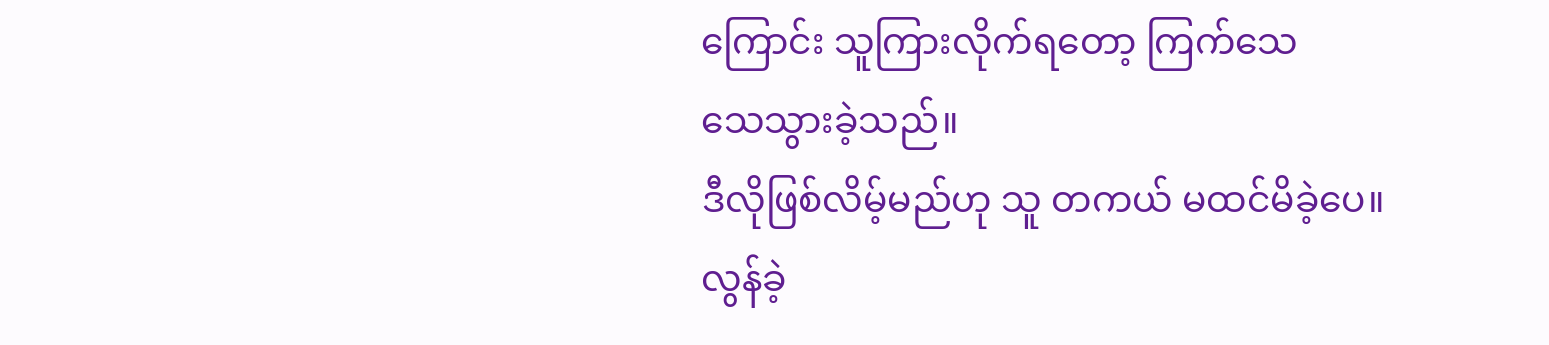ကြောင်း သူကြားလိုက်ရတော့ ကြက်သေ
သေသွားခဲ့သည်။
ဒီလိုဖြစ်လိမ့်မည်ဟု သူ တကယ် မထင်မိခဲ့ပေ။
လွန်ခဲ့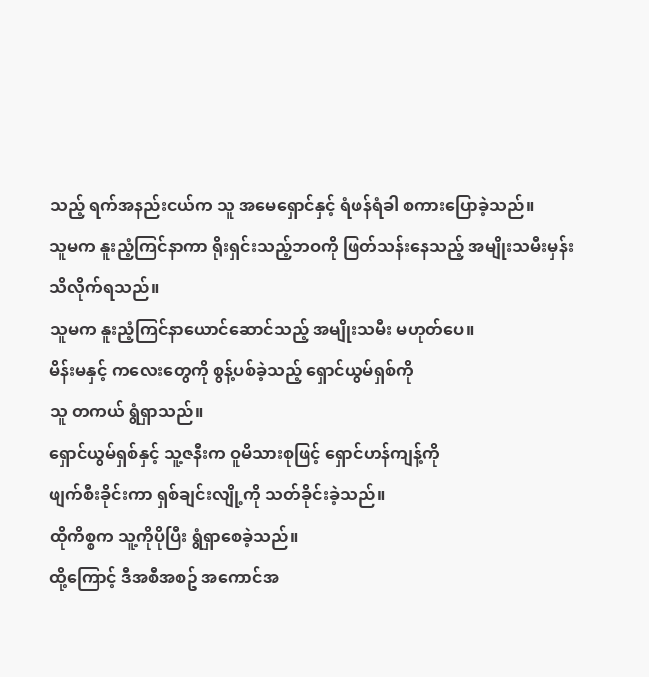သည့် ရက်အနည်းငယ်က သူ အမေရှောင်နှင့် ရံဖန်ရံခါ စကားပြောခဲ့သည်။
သူမက နူးညံ့ကြင်နာကာ ရိုးရှင်းသည့်ဘဝကို ဖြတ်သန်းနေသည့် အမျိုးသမီးမှန်း
သိလိုက်ရသည်။
သူမက နူးညံ့ကြင်နာယောင်ဆောင်သည့် အမျိုးသမီး မဟုတ်ပေ။
မိန်းမနှင့် ကလေးတွေကို စွန့်ပစ်ခဲ့သည့် ရှောင်ယွမ်ရှစ်ကို
သူ တကယ် ရွံရှာသည်။
ရှောင်ယွမ်ရှစ်နှင့် သူ့ဇနီးက ဝူမိသားစုဖြင့် ရှောင်ဟန်ကျန့်ကို
ဖျက်စီးခိုင်းကာ ရှစ်ချင်းလျို့ကို သတ်ခိုင်းခဲ့သည်။
ထိုကိစ္စက သူ့ကိုပိုပြီး ရွံရှာစေခဲ့သည်။
ထို့ကြောင့် ဒီအစီအစဥ် အကောင်အ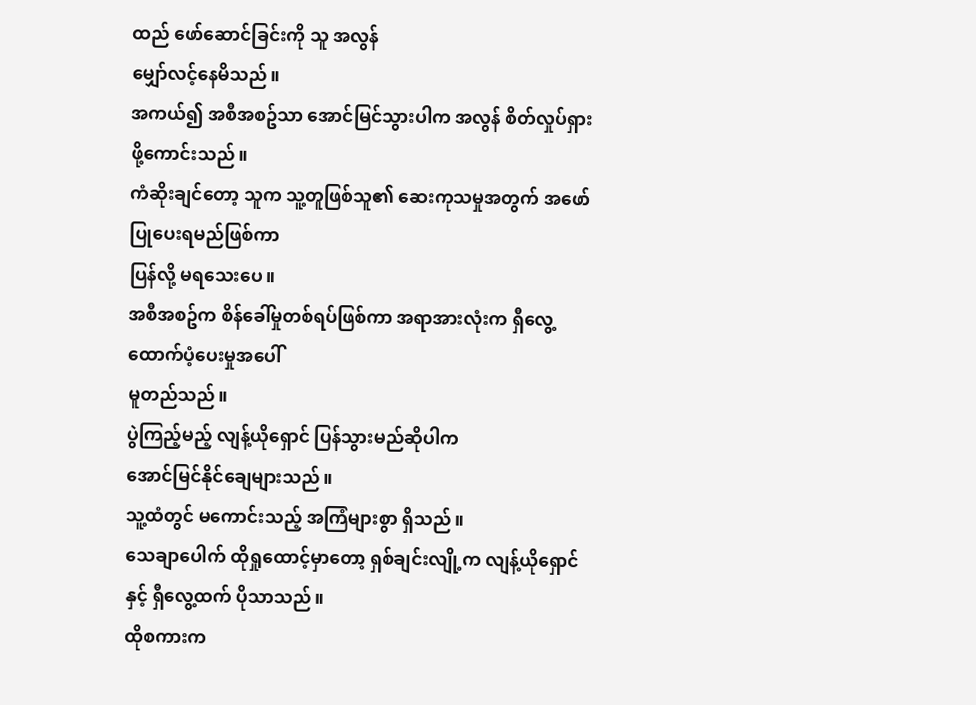ထည် ဖော်ဆောင်ခြင်းကို သူ အလွန်
မျှော်လင့်နေမိသည်။
အကယ်၍ အစီအစဥ်သာ အောင်မြင်သွားပါက အလွန် စိတ်လှုပ်ရှားဖို့ကောင်းသည်။
ကံဆိုးချင်တော့ သူက သူ့တူဖြစ်သူ၏ ဆေးကုသမှုအတွက် အဖော်ပြုပေးရမည်ဖြစ်ကာ
ပြန်လို့ မရသေးပေ။
အစီအစဥ်က စိန်ခေါ်မှုတစ်ရပ်ဖြစ်ကာ အရာအားလုံးက ရှီလွေ့ ထောက်ပံ့ပေးမှုအပေါ်
မူတည်သည်။
ပွဲကြည့်မည့် လျန့်ယိုရှောင် ပြန်သွားမည်ဆိုပါက
အောင်မြင်နိုင်ချေများသည်။
သူ့ထံတွင် မကောင်းသည့် အကြံများစွာ ရှိသည်။
သေချာပေါက် ထိုရှုထောင့်မှာတော့ ရှစ်ချင်းလျို့က လျန့်ယိုရှောင်နှင့် ရှီလွေ့ထက် ပိုသာသည်။
ထိုစကားက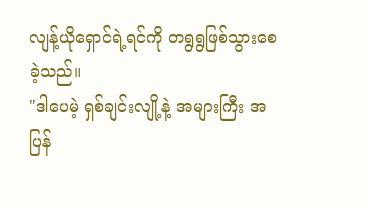လျန့်ယိုရှောင်ရဲ့ရင်ကို တရွရွဖြစ်သွားစေခဲ့သည်။
"ဒါပေမဲ့ ရှစ်ချင်းလျို့နဲ့ အများကြီး အပြန်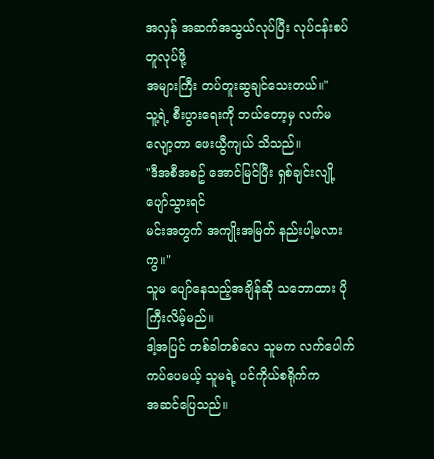အလှန် အဆက်အသွယ်လုပ်ပြီး လုပ်ငန်းစပ်တူလုပ်ဖို့
အများကြီး တပ်တူးဆွချင်သေးတယ်။"
သူ့ရဲ့ စီးပွားရေးကို ဘယ်တော့မှ လက်မလျော့တာ ဖေးယွီကျယ် သိသည်။
"ဒီအစီအစဥ် အောင်မြင်ပြီး ရှစ်ချင်းလျို့ ပျော်သွားရင်
မင်းအတွက် အကျိုးအမြတ် နည်းပါ့မလားကွ။"
သူမ ပျော်နေသည့်အချိန်ဆို သဘောထား ပိုကြီးလိမ့်မည်။
ဒါ့အပြင် တစ်ခါတစ်လေ သူမက လက်ပေါက်ကပ်ပေမယ့် သူမရဲ့ ပင်ကိုယ်စရိုက်က
အဆင်ပြေသည်။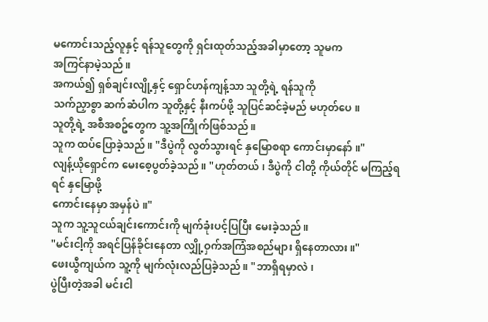မကောင်းသည့်လူနှင့် ရန်သူတွေကို ရှင်းထုတ်သည့်အခါမှာတော့ သူမက
အကြင်နာမဲ့သည်။
အကယ်၍ ရှစ်ချင်းလျို့နှင့် ရှောင်ဟန်ကျန့်သာ သူတို့ရဲ့ ရန်သူကို
သက်ညှာစွာ ဆက်ဆံပါက သူတို့နှင့် နီးကပ်ဖို့ သူပြင်ဆင်ခဲ့မည် မဟုတ်ပေ။
သူတို့ရဲ့ အစီအစဥ်တွေက သူ့အကြိုက်ဖြစ်သည်။
သူက ထပ်ပြောခဲ့သည်။ "ဒီပွဲကို လွတ်သွားရင် နှမြောစရာ ကောင်းမှာနော်။"
လျန့်ယိုရှောင်က မေးစေ့ပွတ်ခဲ့သည်။ "ဟုတ်တယ်၊ ဒီပွဲကို ငါတို့ ကိုယ်တိုင် မကြည့်ရရင် နှမြောဖို့
ကောင်းနေမှာ အမှန်ပဲ။"
သူက သူ့သူငယ်ချင်းကောင်းကို မျက်ခုံးပင့်ပြပြီး မေးခဲ့သည်။
"မင်းငါ့ကို အရင်ပြန်ခိုင်းနေတာ လျှို့ဝှက်အကြံအစည်များ ရှိနေတာလား။"
ဖေးယွီကျယ်က သူ့ကို မျက်လုံးလည်ပြခဲ့သည်။ "ဘာရှိရမှာလဲ၊
ပွဲပြီးတဲ့အခါ မင်းငါ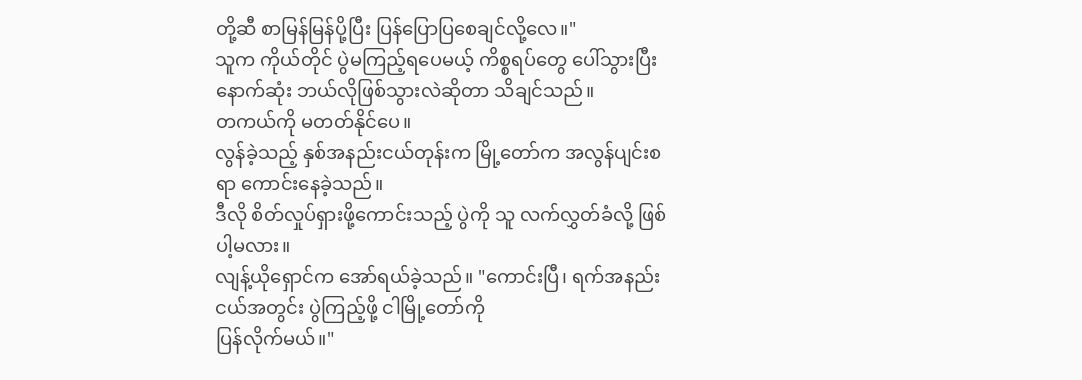တို့ဆီ စာမြန်မြန်ပို့ပြီး ပြန်ပြောပြစေချင်လို့လေ။"
သူက ကိုယ်တိုင် ပွဲမကြည့်ရပေမယ့် ကိစ္စရပ်တွေ ပေါ်သွားပြီး
နောက်ဆုံး ဘယ်လိုဖြစ်သွားလဲဆိုတာ သိချင်သည်။
တကယ်ကို မတတ်နိုင်ပေ။
လွန်ခဲ့သည့် နှစ်အနည်းငယ်တုန်းက မြို့တော်က အလွန်ပျင်းစရာ ကောင်းနေခဲ့သည်။
ဒီလို စိတ်လှုပ်ရှားဖို့ကောင်းသည့် ပွဲကို သူ လက်လွှတ်ခံလို့ ဖြစ်ပါ့မလား။
လျန့်ယိုရှောင်က အော်ရယ်ခဲ့သည်။ "ကောင်းပြီ၊ ရက်အနည်းငယ်အတွင်း ပွဲကြည့်ဖို့ ငါမြို့တော်ကို
ပြန်လိုက်မယ်။"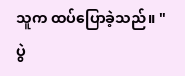သူက ထပ်ပြောခဲ့သည်။ "ပွဲ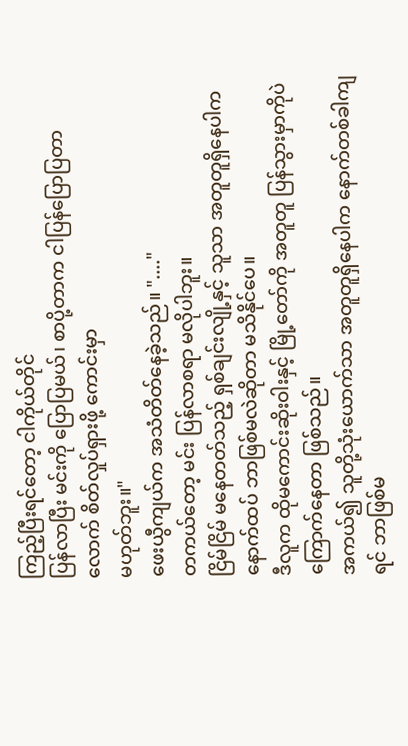ကြည့်ပြီးရင်တော့ ငါကိုယ်တိုင်
ပြန်လာပြီး မင်းကို ပြောပြမယ်၊ စာပို့တာက ငါပြန်ပြောပြတာလောက် စိတ်လှုပ်ရှားဖို့ ကောင်းမှာ
မဟုတ်ဘူး။"
ဖေးယွီကျယ်က အသံတိတ်နေခဲ့သည်။ "...."
တကယ်တော့ မင်း ပြန်လာစရာ မလိုပါဘူး။
ငြိမ်ငြိမ် မနေတတ်သည့် ရှစ်ချင်းလျို့နှင့် သူသာ အတူတူရှိနေပါက
နောက်ထပ် ဘာဖြစ်မလဲဆိုတာ မသိနိုင်ပေ။
ဒီလူက ထိုမကောင်းဆိုးဝါးနှင့် မြို့တော်ကို အတူတူ ပြန်သွားမှာကိုပဲ
ကြောက်နေတာ ဖြစ်သည်။
အကယ်၍ သူတို့သုံးယောက်သာ အတူတူရှိနေပါက နောက်တစ်ခါကျရင် ဘာဖြစ်မ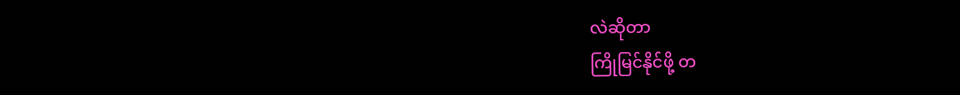လဲဆိုတာ
ကြိုမြင်နိုင်ဖို့ တ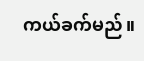ကယ်ခက်မည်။